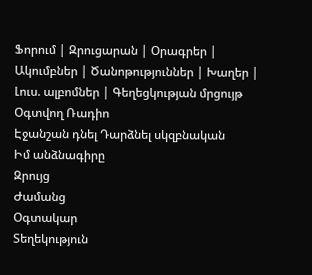Ֆորում | Զրուցարան | Օրագրեր | Ակումբներ | Ծանոթություններ | Խաղեր | Լուս. ալբոմներ | Գեղեցկության մրցույթ Օգտվող Ռադիո
Էջանշան դնել Դարձնել սկզբնական
Իմ անձնագիրը
Զրույց
Ժամանց
Օգտակար
Տեղեկություն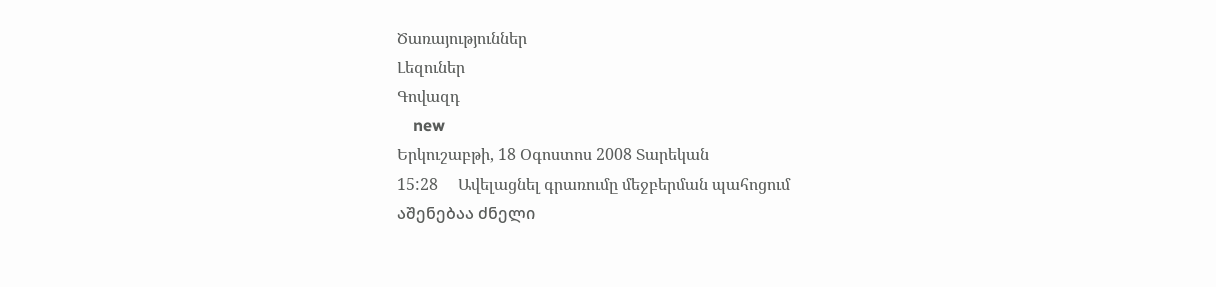Ծառայություններ
Լեզուներ
Գովազդ
    new
Երկուշաբթի, 18 Օգոստոս 2008 Տարեկան
15:28     Ավելացնել գրառումը մեջբերման պահոցում
აშენებაა ძნელი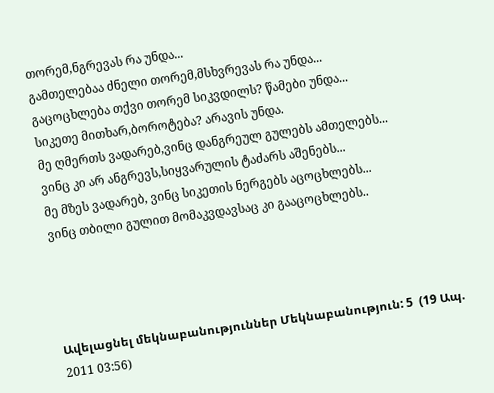თორემ,ნგრევას რა უნდა...
გამთელებაა ძნელი თორემ,მსხვრევას რა უნდა...
გაცოცხლება თქვი თორემ სიკვდილს? წამები უნდა...
სიკეთე მითხარ,ბოროტება? არავის უნდა.
მე ღმერთს ვადარებ,ვინც დანგრეულ გულებს ამთელებს...
ვინც კი არ ანგრევს,სიყვარულის ტაძარს აშენებს...
მე მზეს ვადარებ, ვინც სიკეთის ნერგებს აცოცხლებს...
ვინც თბილი გულით მომაკვდავსაც კი გააცოცხლებს..




Ավելացնել մեկնաբանություններ Մեկնաբանություն: 5  (19 Ապ. 2011 03:56)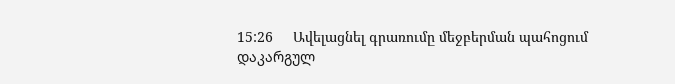15:26     Ավելացնել գրառումը մեջբերման պահոցում
დაკარგულ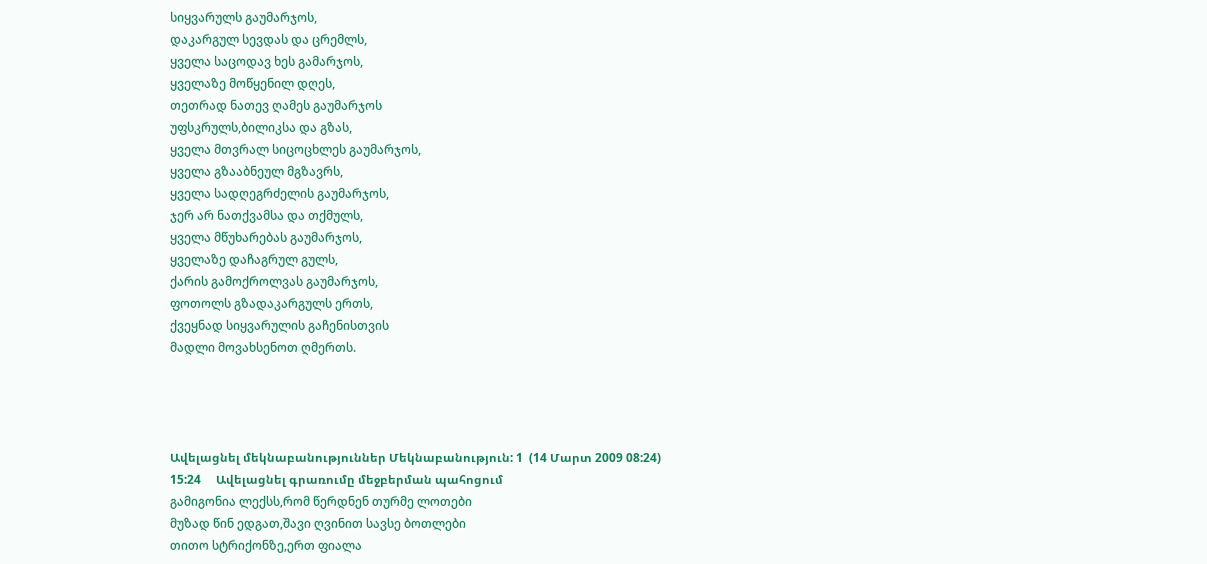სიყვარულს გაუმარჯოს,
დაკარგულ სევდას და ცრემლს,
ყველა საცოდავ ხეს გამარჯოს,
ყველაზე მოწყენილ დღეს,
თეთრად ნათევ ღამეს გაუმარჯოს
უფსკრულს,ბილიკსა და გზას,
ყველა მთვრალ სიცოცხლეს გაუმარჯოს,
ყველა გზააბნეულ მგზავრს,
ყველა სადღეგრძელის გაუმარჯოს,
ჯერ არ ნათქვამსა და თქმულს,
ყველა მწუხარებას გაუმარჯოს,
ყველაზე დაჩაგრულ გულს,
ქარის გამოქროლვას გაუმარჯოს,
ფოთოლს გზადაკარგულს ერთს,
ქვეყნად სიყვარულის გაჩენისთვის
მადლი მოვახსენოთ ღმერთს.




Ավելացնել մեկնաբանություններ Մեկնաբանություն: 1  (14 Մարտ 2009 08:24)
15:24     Ավելացնել գրառումը մեջբերման պահոցում
გამიგონია ლექსს,რომ წერდნენ თურმე ლოთები
მუზად წინ ედგათ,შავი ღვინით სავსე ბოთლები
თითო სტრიქონზე,ერთ ფიალა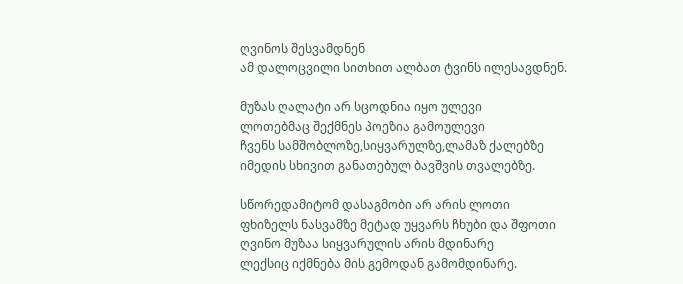ღვინოს შესვამდნენ
ამ დალოცვილი სითხით ალბათ ტვინს ილესავდნენ.

მუზას ღალატი არ სცოდნია იყო ულევი
ლოთებმაც შექმნეს პოეზია გამოულევი
ჩვენს სამშობლოზე,სიყვარულზე,ლამაზ ქალებზე
იმედის სხივით განათებულ ბავშვის თვალებზე.

სწორედამიტომ დასაგმობი არ არის ლოთი
ფხიზელს ნასვამზე მეტად უყვარს ჩხუბი და შფოთი
ღვინო მუზაა სიყვარულის არის მდინარე
ლექსიც იქმნება მის გემოდან გამომდინარე.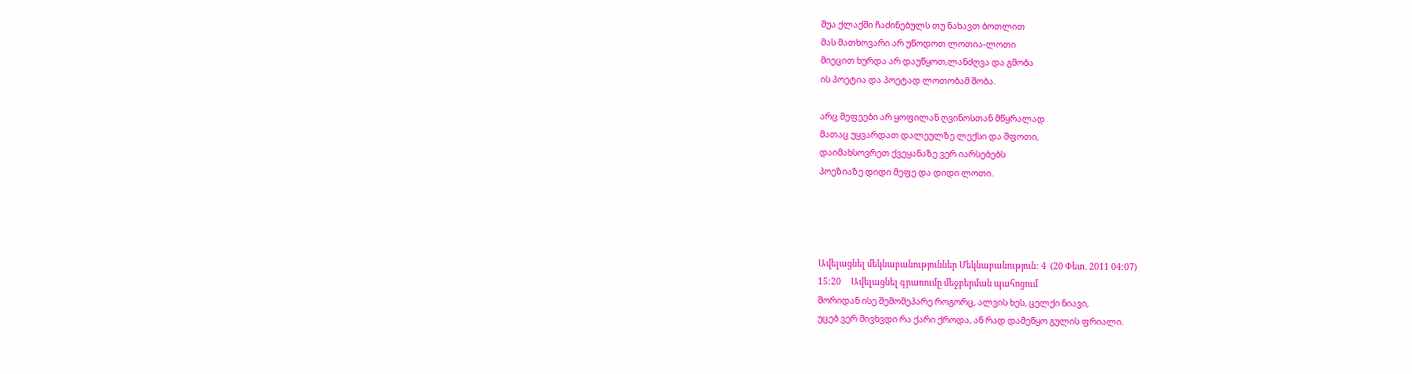შუა ქლაქში ჩაძინებულს თუ ნახავთ ბოთლით
მას მათხოვარი არ უწოდოთ ლოთია-ლოთი
მიეცით ხურდა არ დაუწყოთ,ლანძღვა და გმობა
ის პოეტია და პოეტად ლოთობამ შობა.

არც მეფეები არ ყოფილან ღვინოსთან მწყრალად
მათაც უყვარდათ დალეულზე ლექსი და შფოთი,
დაიმახსოვრეთ ქვეყანაზე ვერ იარსებებს
პოეზიაზე დიდი მეფე და დიდი ლოთი.




Ավելացնել մեկնաբանություններ Մեկնաբանություն: 4  (20 Փետ. 2011 04:07)
15:20     Ավելացնել գրառումը մեջբերման պահոցում
შორიდან ისე შემომეპარე როგორც, ალვის ხეს, ცელქი ნიავი,
უცებ ვერ მივხვდი რა ქარი ქროდა, ან რად დამეწყო გულის ფრიალი.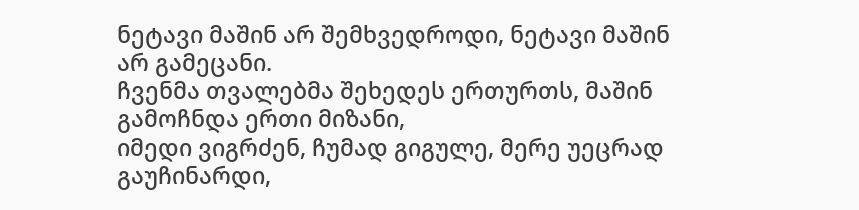ნეტავი მაშინ არ შემხვედროდი, ნეტავი მაშინ არ გამეცანი.
ჩვენმა თვალებმა შეხედეს ერთურთს, მაშინ გამოჩნდა ერთი მიზანი,
იმედი ვიგრძენ, ჩუმად გიგულე, მერე უეცრად გაუჩინარდი,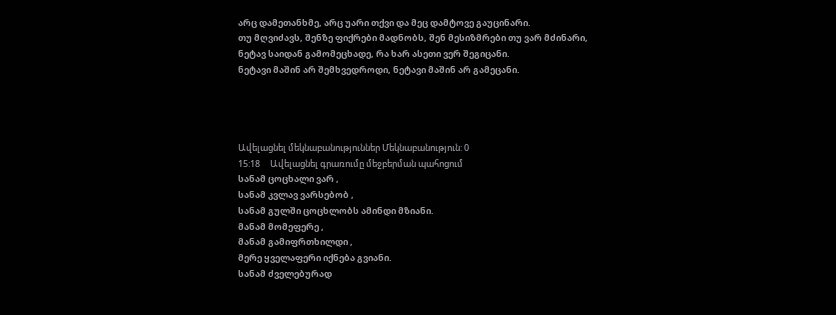არც დამეთანხმე, არც უარი თქვი და მეც დამტოვე გაუცინარი.
თუ მღვიძავს, შენზე ფიქრები მადნობს, შენ მესიზმრები თუ ვარ მძინარი,
ნეტავ საიდან გამომეცხადე, რა ხარ ასეთი ვერ შეგიცანი.
ნეტავი მაშინ არ შემხვედროდი, ნეტავი მაშინ არ გამეცანი.




Ավելացնել մեկնաբանություններ Մեկնաբանություն: 0
15:18     Ավելացնել գրառումը մեջբերման պահոցում
სანამ ცოცხალი ვარ ,
სანამ კვლავ ვარსებობ ,
სანამ გულში ცოცხლობს ამინდი მზიანი.
მანამ მომეფერე ,
მანამ გამიფრთხილდი ,
მერე ყველაფერი იქნება გვიანი.
სანამ ძველებურად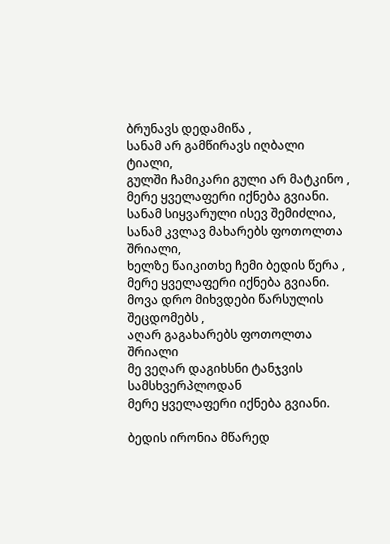ბრუნავს დედამიწა ,
სანამ არ გამწირავს იღბალი ტიალი,
გულში ჩამიკარი გული არ მატკინო ,
მერე ყველაფერი იქნება გვიანი.
სანამ სიყვარული ისევ შემიძლია,
სანამ კვლავ მახარებს ფოთოლთა შრიალი,
ხელზე წაიკითხე ჩემი ბედის წერა ,
მერე ყველაფერი იქნება გვიანი.
მოვა დრო მიხვდები წარსულის შეცდომებს ,
აღარ გაგახარებს ფოთოლთა შრიალი
მე ვეღარ დაგიხსნი ტანჯვის სამსხვერპლოდან
მერე ყველაფერი იქნება გვიანი.

ბედის ირონია მწარედ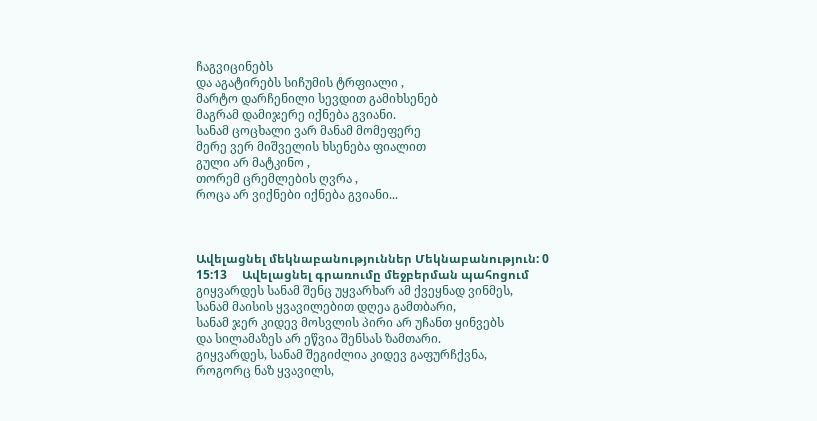ჩაგვიცინებს
და აგატირებს სიჩუმის ტრფიალი ,
მარტო დარჩენილი სევდით გამიხსენებ
მაგრამ დამიჯერე იქნება გვიანი.
სანამ ცოცხალი ვარ მანამ მომეფერე
მერე ვერ მიშველის ხსენება ფიალით
გული არ მატკინო ,
თორემ ცრემლების ღვრა ,
როცა არ ვიქნები იქნება გვიანი...



Ավելացնել մեկնաբանություններ Մեկնաբանություն: 0
15:13     Ավելացնել գրառումը մեջբերման պահոցում
გიყვარდეს სანამ შენც უყვარხარ ამ ქვეყნად ვინმეს,
სანამ მაისის ყვავილებით დღეა გამთბარი,
სანამ ჯერ კიდევ მოსვლის პირი არ უჩანთ ყინვებს
და სილამაზეს არ ეწვია შენსას ზამთარი.
გიყვარდეს, სანამ შეგიძლია კიდევ გაფურჩქვნა,
როგორც ნაზ ყვავილს,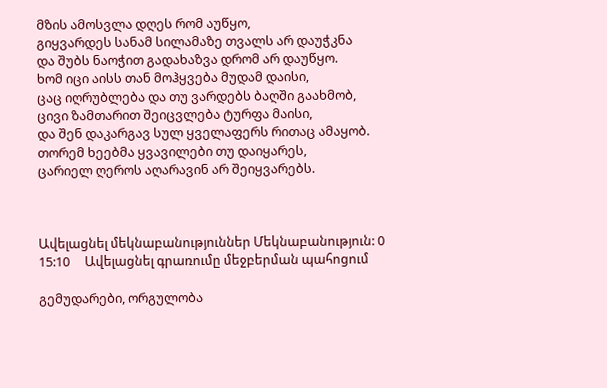მზის ამოსვლა დღეს რომ აუწყო,
გიყვარდეს სანამ სილამაზე თვალს არ დაუჭკნა
და შუბს ნაოჭით გადახაზვა დრომ არ დაუწყო.
ხომ იცი აისს თან მოჰყვება მუდამ დაისი,
ცაც იღრუბლება და თუ ვარდებს ბაღში გაახმობ,
ცივი ზამთარით შეიცვლება ტურფა მაისი,
და შენ დაკარგავ სულ ყველაფერს რითაც ამაყობ.
თორემ ხეებმა ყვავილები თუ დაიყარეს,
ცარიელ ღეროს აღარავინ არ შეიყვარებს.



Ավելացնել մեկնաբանություններ Մեկնաբանություն: 0
15:10     Ավելացնել գրառումը մեջբերման պահոցում

გემუდარები, ორგულობა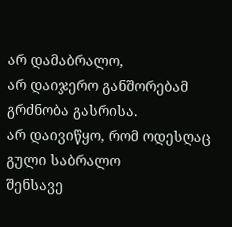არ დამაბრალო,
არ დაიჯერო განშორებამ გრძნობა გასრისა.
არ დაივიწყო, რომ ოდესღაც გული საბრალო
შენსავე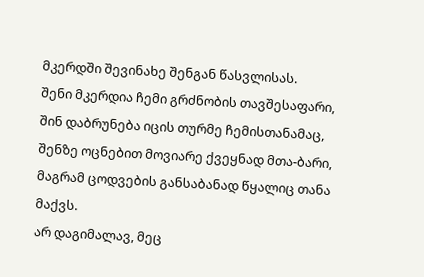მკერდში შევინახე შენგან წასვლისას.
შენი მკერდია ჩემი გრძნობის თავშესაფარი,
შინ დაბრუნება იცის თურმე ჩემისთანამაც,
შენზე ოცნებით მოვიარე ქვეყნად მთა-ბარი,
მაგრამ ცოდვების განსაბანად წყალიც თანა მაქვს.
არ დაგიმალავ, მეც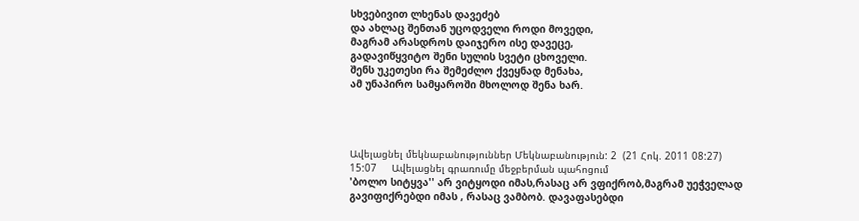სხვებივით ლხენას დავეძებ
და ახლაც შენთან უცოდველი როდი მოვედი,
მაგრამ არასდროს დაიჯერო ისე დავეცე,
გადავიწყვიტო შენი სულის სვეტი ცხოველი.
შენს უკეთესი რა შემეძლო ქვეყნად მენახა,
ამ უნაპირო სამყაროში მხოლოდ შენა ხარ.




Ավելացնել մեկնաբանություններ Մեկնաբանություն: 2  (21 Հոկ. 2011 08:27)
15:07     Ավելացնել գրառումը մեջբերման պահոցում
'ბოლო სიტყვა'' არ ვიტყოდი იმას,რასაც არ ვფიქრობ,მაგრამ უეჭველად გავიფიქრებდი იმას , რასაც ვამბობ. დავაფასებდი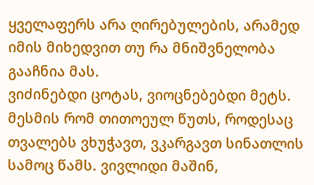ყველაფერს არა ღირებულების, არამედ იმის მიხედვით თუ რა მნიშვნელობა გააჩნია მას.
ვიძინებდი ცოტას, ვიოცნებებდი მეტს. მესმის რომ თითოეულ წუთს, როდესაც თვალებს ვხუჭავთ, ვკარგავთ სინათლის სამოც წამს. ვივლიდი მაშინ,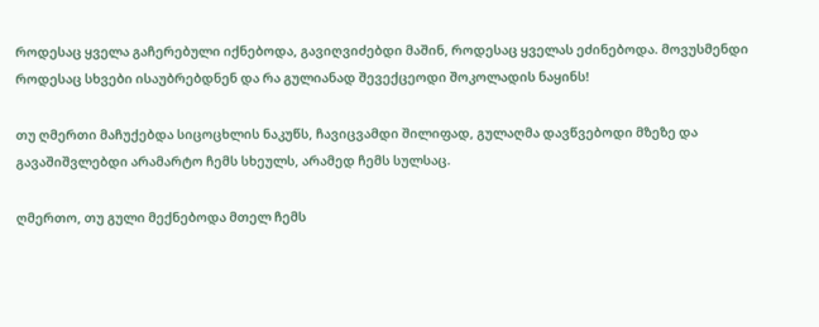როდესაც ყველა გაჩერებული იქნებოდა, გავიღვიძებდი მაშინ, როდესაც ყველას ეძინებოდა. მოვუსმენდი როდესაც სხვები ისაუბრებდნენ და რა გულიანად შევექცეოდი შოკოლადის ნაყინს!

თუ ღმერთი მაჩუქებდა სიცოცხლის ნაკუწს, ჩავიცვამდი შილიფად, გულაღმა დავწვებოდი მზეზე და გავაშიშვლებდი არამარტო ჩემს სხეულს, არამედ ჩემს სულსაც.

ღმერთო, თუ გული მექნებოდა მთელ ჩემს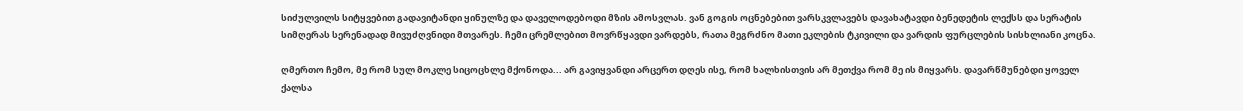სიძულვილს სიტყვებით გადავიტანდი ყინულზე და დაველოდებოდი მზის ამოსვლას. ვან გოგის ოცნებებით ვარსკვლავებს დავახატავდი ბენედეტის ლექსს და სერატის სიმღერას სერენადად მივუძღვნიდი მთვარეს. ჩემი ცრემლებით მოვრწყავდი ვარდებს, რათა მეგრძნო მათი ეკლების ტკივილი და ვარდის ფურცლების სისხლიანი კოცნა.

ღმერთო ჩემო, მე რომ სულ მოკლე სიცოცხლე მქონოდა... არ გავიყვანდი არცერთ დღეს ისე, რომ ხალხისთვის არ მეთქვა რომ მე ის მიყვარს. დავარწმუნებდი ყოველ ქალსა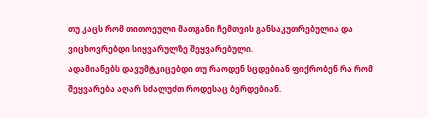თუ კაცს რომ თითოეული მათგანი ჩემთვის განსაკუთრებულია და ვიცხოვრებდი სიყვარულზე შეყვარებული.
ადამიანებს დავუმტკიცებდი თუ რაოდენ სცდებიან ფიქრობენ რა რომ შეყვარება აღარ სძალუძთ როდესაც ბერდებიან.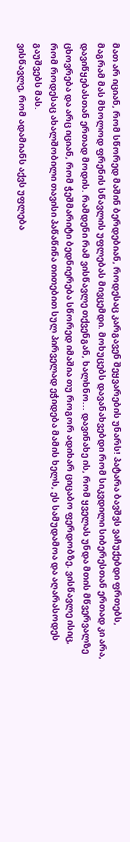მათ არ იციან, რომ სწორედ მაშინ ბერდებიან, როდესაც კარგავენ შეყვარების უნარს! პატარა ბავშვს ვაჩუქებდი ფრთებს, მაგრამ მას მხოლოდ ფრენის სწავლის უფლებას მივცემდი. მოხუცებს დავანახვებდი რომ სიკვდილი სიბერესთან ერთად კი არა, დავიწყებასთან ერთად მოდის. რამდენი რამ ვისწავლე თქვენგან, ხალხნო... დავინახე ის, რომ ყველას უნდა მთის მწვერვალზე ცხოვრება და არც იციან, რომ ჭეშმარიტი ბედნიერება სწორედ იმაშია თუ როგორ ადიხარ ციცაბო ფერდობზე. ვისწავლე ისიც, რომ როდესაც ახალშობილი თავისი პაწაწინა თითებით სულ პირველად ეჭიდება მამის ხელს, ეს სამუდამოა და აღარასოდეს გაუშვებს მას.
ვისწავლე, რომ ადამიანს აქვს უფლება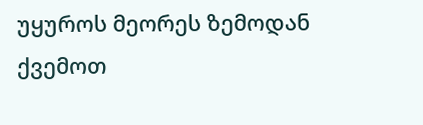უყუროს მეორეს ზემოდან ქვემოთ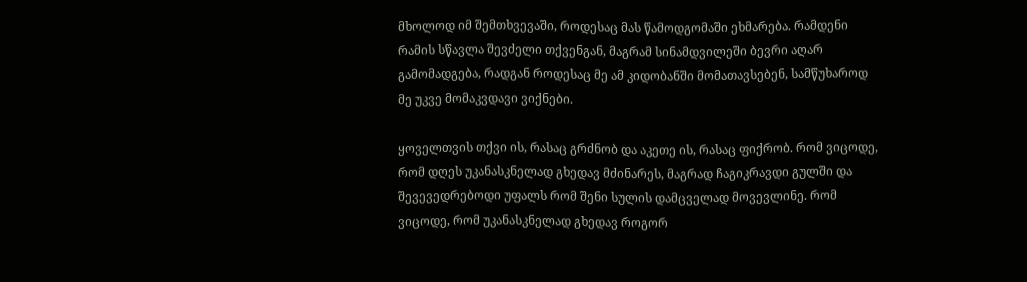მხოლოდ იმ შემთხვევაში, როდესაც მას წამოდგომაში ეხმარება. რამდენი რამის სწავლა შევძელი თქვენგან, მაგრამ სინამდვილეში ბევრი აღარ გამომადგება, რადგან როდესაც მე ამ კიდობანში მომათავსებენ, სამწუხაროდ მე უკვე მომაკვდავი ვიქნები.

ყოველთვის თქვი ის, რასაც გრძნობ და აკეთე ის, რასაც ფიქრობ. რომ ვიცოდე, რომ დღეს უკანასკნელად გხედავ მძინარეს, მაგრად ჩაგიკრავდი გულში და შევევედრებოდი უფალს რომ შენი სულის დამცველად მოვევლინე. რომ ვიცოდე, რომ უკანასკნელად გხედავ როგორ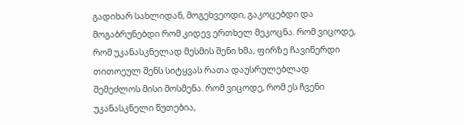გადიხარ სახლიდან, მოგეხვეოდი, გაკოცებდი და მოგაბრუნებდი რომ კიდევ ერთხელ მეკოცნა. რომ ვიცოდე, რომ უკანასკნელად მესმის შენი ხმა, ფირზე ჩავიწერდი თითოეულ შენს სიტყვას რათა დაუსრულებლად შემეძლოს მისი მოსმენა. რომ ვიცოდე, რომ ეს ჩვენი უკანასკნელი წუთებია,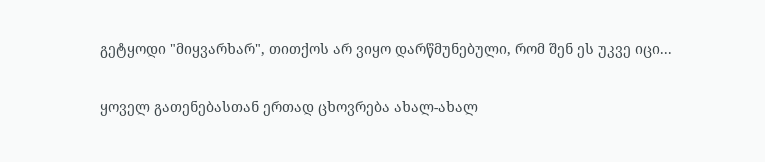გეტყოდი "მიყვარხარ", თითქოს არ ვიყო დარწმუნებული, რომ შენ ეს უკვე იცი...

ყოველ გათენებასთან ერთად ცხოვრება ახალ-ახალ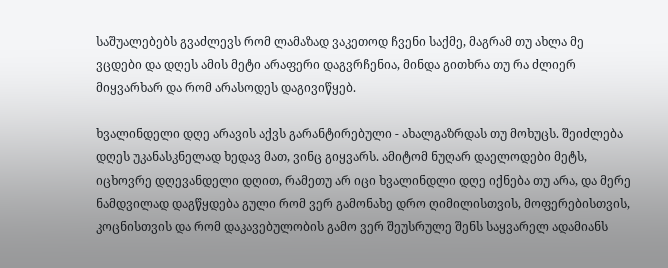საშუალებებს გვაძლევს რომ ლამაზად ვაკეთოდ ჩვენი საქმე, მაგრამ თუ ახლა მე ვცდები და დღეს ამის მეტი არაფერი დაგვრჩენია, მინდა გითხრა თუ რა ძლიერ მიყვარხარ და რომ არასოდეს დაგივიწყებ.

ხვალინდელი დღე არავის აქვს გარანტირებული - ახალგაზრდას თუ მოხუცს. შეიძლება დღეს უკანასკნელად ხედავ მათ, ვინც გიყვარს. ამიტომ ნუღარ დაელოდები მეტს, იცხოვრე დღევანდელი დღით, რამეთუ არ იცი ხვალინდლი დღე იქნება თუ არა, და მერე ნამდვილად დაგწყდება გული რომ ვერ გამონახე დრო ღიმილისთვის, მოფერებისთვის, კოცნისთვის და რომ დაკავებულობის გამო ვერ შეუსრულე შენს საყვარელ ადამიანს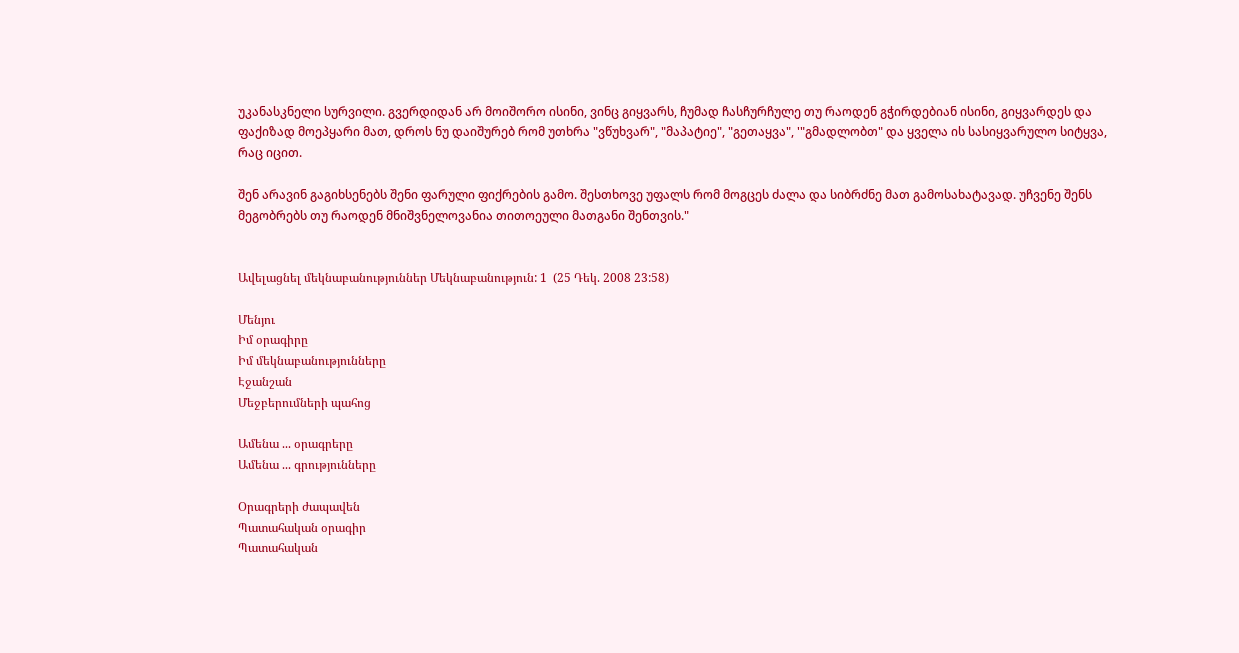უკანასკნელი სურვილი. გვერდიდან არ მოიშორო ისინი, ვინც გიყვარს, ჩუმად ჩასჩურჩულე თუ რაოდენ გჭირდებიან ისინი, გიყვარდეს და ფაქიზად მოეპყარი მათ, დროს ნუ დაიშურებ რომ უთხრა "ვწუხვარ", "მაპატიე", "გეთაყვა", '"გმადლობთ" და ყველა ის სასიყვარულო სიტყვა, რაც იცით.

შენ არავინ გაგიხსენებს შენი ფარული ფიქრების გამო. შესთხოვე უფალს რომ მოგცეს ძალა და სიბრძნე მათ გამოსახატავად. უჩვენე შენს მეგობრებს თუ რაოდენ მნიშვნელოვანია თითოეული მათგანი შენთვის."


Ավելացնել մեկնաբանություններ Մեկնաբանություն: 1  (25 Դեկ. 2008 23:58)

Մենյու
Իմ օրագիրը
Իմ մեկնաբանությունները
Էջանշան
Մեջբերումների պահոց

Ամենա ... օրագրերը
Ամենա ... գրությունները

Օրագրերի ժապավեն
Պատահական օրագիր
Պատահական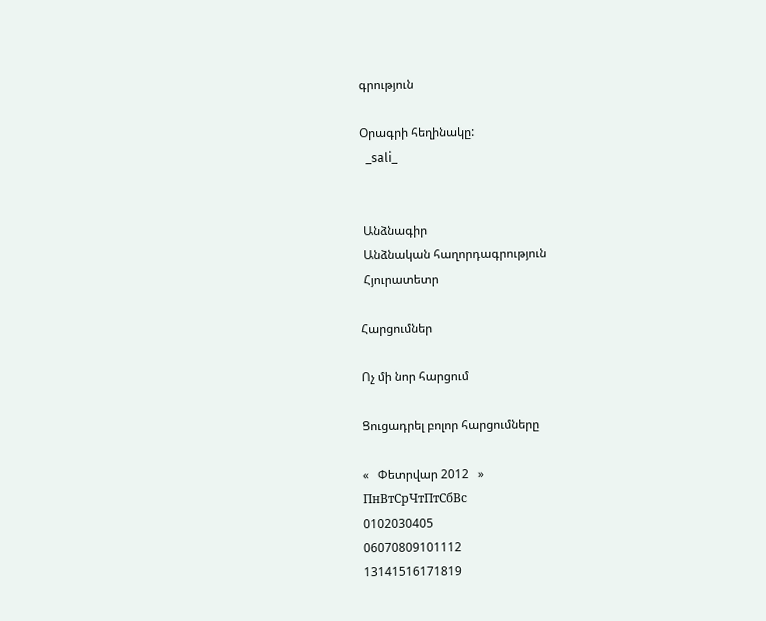գրություն

Օրագրի հեղինակը:
  _sali_


 Անձնագիր
 Անձնական հաղորդագրություն
 Հյուրատետր

Հարցումներ

Ոչ մի նոր հարցում

Ցուցադրել բոլոր հարցումները

«   Փետրվար 2012   »
ПнВтСрЧтПтСбВс
0102030405
06070809101112
13141516171819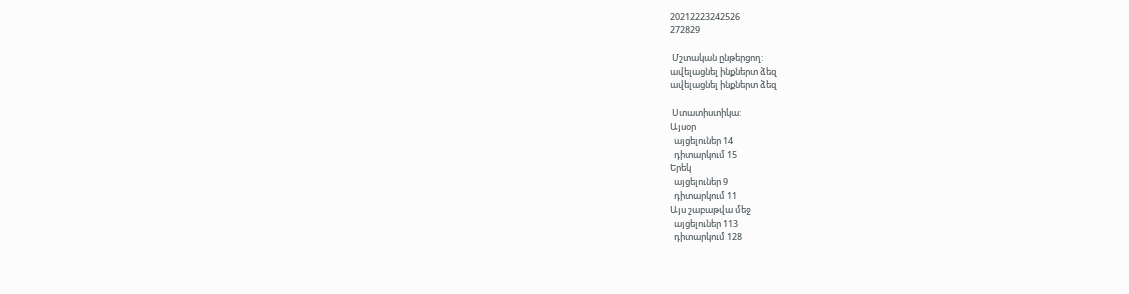20212223242526
272829

 Մշտական ընթերցող:
ավելացնել ինքներտ ձեզ
ավելացնել ինքներտ ձեզ

 Ստատիստիկա:
Այսօր
  այցելուներ 14
  դիտարկում 15
Երեկ
  այցելուներ 9
  դիտարկում 11
Այս շաբաթվա մեջ
  այցելուներ 113
  դիտարկում 128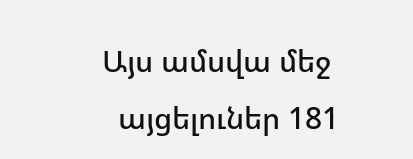Այս ամսվա մեջ
  այցելուներ 181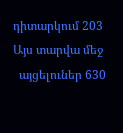դիտարկում 203
Այս տարվա մեջ
  այցելուներ 630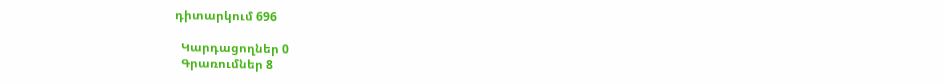դիտարկում 696

  Կարդացողներ 0
  Գրառումներ 8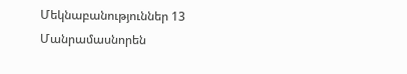Մեկնաբանություններ 13
Մանրամասնորեն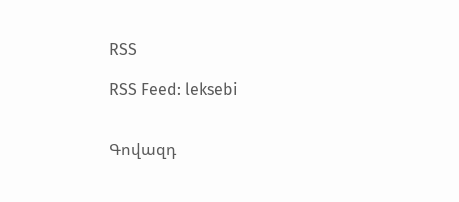RSS

RSS Feed: leksebi


Գովազդ